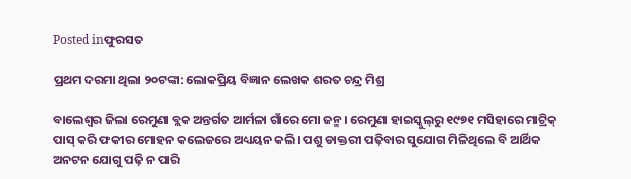Posted inଫୁରସତ

ପ୍ରଥମ ଦରମା ଥିଲା ୨୦ଟଙ୍କା: ଲୋକପ୍ରିୟ ବିଜ୍ଞାନ ଲେଖକ ଶରତ ଚନ୍ଦ୍ର ମିଶ୍ର

ବାଲେଶ୍ୱର ଜିଲା ରେମୁଣା ବ୍ଲକ ଅନ୍ତର୍ଗତ ଆର୍ମଳା ଗାଁରେ ମୋ ଜନ୍ମ। ରେମୁଣା ହାଇସ୍କୁଲ୍‌ରୁ ୧୯୭୧ ମସିହାରେ ମାଟ୍ରିକ୍‌ ପାସ୍‌ କରି ଫକୀର ମୋହନ କଲେଜରେ ଅଧ୍ୟୟନ କଲି। ପଶୁ ଡାକ୍ତରୀ ପଢ଼ିବାର ସୁଯୋଗ ମିଳିଥିଲେ ବି ଆର୍ଥିକ ଅନଟନ ଯୋଗୁ ପଢ଼ି ନ ପାରି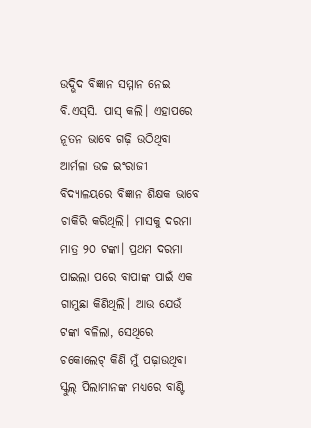ଉଦ୍ଭିଦ ବିଜ୍ଞାନ ସମ୍ମାନ ନେଇ ବି.ଏସ୍‌ସି. ପାସ୍‌ କଲି। ଏହାପରେ ନୂତନ ଭାବେ ଗଢ଼ି ଉଠିଥିବା ଆର୍ମଳା ଉଚ୍ଚ ଇଂରାଜୀ ବିଦ୍ୟାଳୟରେ ବିଜ୍ଞାନ ଶିକ୍ଷକ ଭାବେ ଚାକିରି କରିଥିଲି। ମାସକୁ ଦରମା ମାତ୍ର ୨୦ ଟଙ୍କା। ପ୍ରଥମ ଦରମା ପାଇଲା ପରେ ବାପାଙ୍କ ପାଇଁ ଏକ ଗାମୁଛା କିଣିଥିଲି। ଆଉ ଯେଉଁ ଟଙ୍କା ବଳିଲା, ସେଥିରେ ଚକୋଲେଟ୍‌ କିଣି ମୁଁ ପଢ଼ାଉଥିବା ସ୍କୁଲ୍‌ ପିଲାମାନଙ୍କ ମଧ୍ୟରେ ବାଣ୍ଟି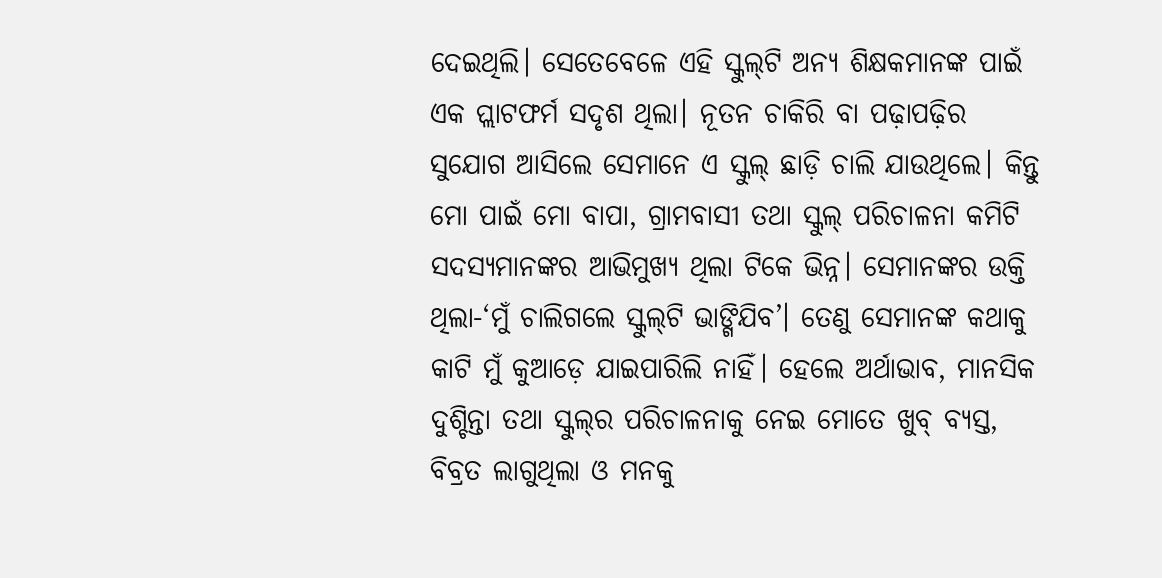ଦେଇଥିଲି। ସେତେବେଳେ ଏହି ସ୍କୁଲ୍‌ଟି ଅନ୍ୟ ଶିକ୍ଷକମାନଙ୍କ ପାଇଁ ଏକ ପ୍ଲାଟଫର୍ମ ସଦୃଶ ଥିଲା। ନୂତନ ଚାକିରି ବା ପଢ଼ାପଢ଼ିର ସୁଯୋଗ ଆସିଲେ ସେମାନେ ଏ ସ୍କୁଲ୍‌ ଛାଡ଼ି ଚାଲି ଯାଉଥିଲେ। କିନ୍ତୁ ମୋ ପାଇଁ ମୋ ବାପା, ଗ୍ରାମବାସୀ ତଥା ସ୍କୁଲ୍‌ ପରିଚାଳନା କମିଟି ସଦସ୍ୟମାନଙ୍କର ଆଭିମୁଖ୍ୟ ଥିଲା ଟିକେ ଭିନ୍ନ। ସେମାନଙ୍କର ଉକ୍ତି ଥିଲା-‘ମୁଁ ଚାଲିଗଲେ ସ୍କୁଲ୍‌ଟି ଭାଙ୍ଗିଯିବ’। ତେଣୁ ସେମାନଙ୍କ କଥାକୁ କାଟି ମୁଁ କୁଆଡ଼େ ଯାଇପାରିଲି ନାହିଁ। ହେଲେ ଅର୍ଥାଭାବ, ମାନସିକ ଦୁଶ୍ଚିନ୍ତା ତଥା ସ୍କୁଲ୍‌ର ପରିଚାଳନାକୁ ନେଇ ମୋତେ ଖୁବ୍‌ ବ୍ୟସ୍ତ, ବିବ୍ରତ ଲାଗୁଥିଲା ଓ ମନକୁ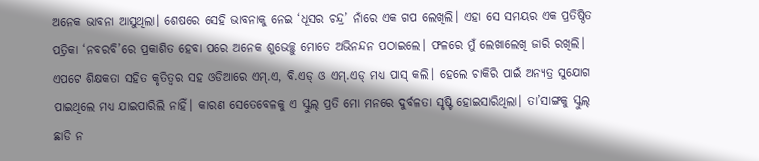ଅନେକ ଭାବନା ଆସୁଥିଲା। ଶେଷରେ ସେହି ଭାବନାକୁ ନେଇ ‘ଧୂସର ଚନ୍ଦ୍ର’ ନାଁରେ ଏକ ଗପ ଲେଖିଲି। ଏହା ସେ ସମୟର ଏକ ପ୍ରତିଷ୍ଠିତ ପତ୍ରିକା ‘ନବରବି’ରେ ପ୍ରକାଶିତ ହେବା ପରେ ଅନେକ ଶୁଭେଚ୍ଛୁ ମୋତେ ଅଭିନନ୍ଦନ ପଠାଇଲେ। ଫଳରେ ମୁଁ ଲେଖାଲେଖି ଜାରି ରଖିଲି। ଏପଟେ ଶିକ୍ଷକତା ସହିତ କୃତିତ୍ୱର ସହ ଓଡିଆରେ ଏମ୍‌.ଏ, ବି.ଏଡ୍‌ ଓ ଏମ୍‌.ଏଡ୍‌ ମଧ୍ୟ ପାସ୍‌ କଲି। ହେଲେ ଚାକିରି ପାଇଁ ଅନ୍ୟତ୍ର ସୁଯୋଗ ପାଇଥିଲେ ମଧ୍ୟ ଯାଇପାରିଲି ନାହିଁ। କାରଣ ସେତେବେଳକୁ ଏ ସ୍କୁଲ୍‌ ପ୍ରତି ମୋ ମନରେ ଦୁର୍ବଳତା ସୃଷ୍ଟି ହୋଇସାରିଥିଲା। ତା’ସାଙ୍ଗକୁ ସ୍କୁଲ୍‌ ଛାଡି ନ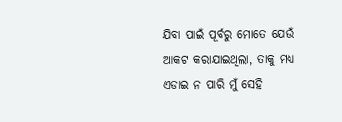ଯିବା ପାଇଁ ପୂର୍ବରୁ ମୋତେ ଯେଉଁ ଆକଟ କରାଯାଇଥିଲା, ତାକୁ ମଧ୍ୟ ଏଡାଇ ନ ପାରି ମୁଁ ସେହି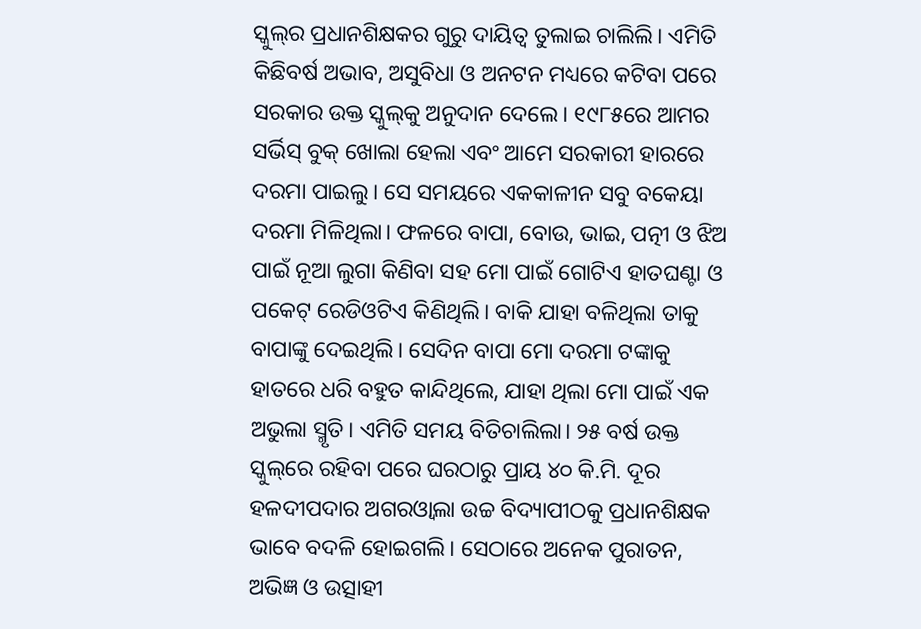ସ୍କୁଲ୍‌ର ପ୍ରଧାନଶିକ୍ଷକର ଗୁରୁ ଦାୟିତ୍ୱ ତୁଲାଇ ଚାଲିଲି। ଏମିତି କିଛିବର୍ଷ ଅଭାବ, ଅସୁବିଧା ଓ ଅନଟନ ମଧ୍ୟରେ କଟିବା ପରେ ସରକାର ଉକ୍ତ ସ୍କୁଲ୍‌କୁ ଅନୁଦାନ ଦେଲେ। ୧୯୮୫ରେ ଆମର ସର୍ଭିସ୍‌ ବୁକ୍‌ ଖୋଲା ହେଲା ଏବଂ ଆମେ ସରକାରୀ ହାରରେ ଦରମା ପାଇଲୁ। ସେ ସମୟରେ ଏକକାଳୀନ ସବୁ ବକେୟା ଦରମା ମିଳିଥିଲା। ଫଳରେ ବାପା, ବୋଉ, ଭାଇ, ପତ୍ନୀ ଓ ଝିଅ ପାଇଁ ନୂଆ ଲୁଗା କିଣିବା ସହ ମୋ ପାଇଁ ଗୋଟିଏ ହାତଘଣ୍ଟା ଓ ପକେଟ୍‌ ରେଡିଓଟିଏ କିଣିଥିଲି। ବାକି ଯାହା ବଳିଥିଲା ତାକୁ ବାପାଙ୍କୁ ଦେଇଥିଲି। ସେଦିନ ବାପା ମୋ ଦରମା ଟଙ୍କାକୁ ହାତରେ ଧରି ବହୁତ କାନ୍ଦିଥିଲେ, ଯାହା ଥିଲା ମୋ ପାଇଁ ଏକ ଅଭୁଲା ସ୍ମୃତି। ଏମିତି ସମୟ ବିତିଚାଲିଲା। ୨୫ ବର୍ଷ ଉକ୍ତ ସ୍କୁଲ୍‌ରେ ରହିବା ପରେ ଘରଠାରୁ ପ୍ରାୟ ୪୦ କି.ମି. ଦୂର ହଳଦୀପଦାର ଅଗରଓ୍ବାଲା ଉଚ୍ଚ ବିଦ୍ୟାପୀଠକୁ ପ୍ରଧାନଶିକ୍ଷକ ଭାବେ ବଦଳି ହୋଇଗଲି। ସେଠାରେ ଅନେକ ପୁରାତନ, ଅଭିଜ୍ଞ ଓ ଉତ୍ସାହୀ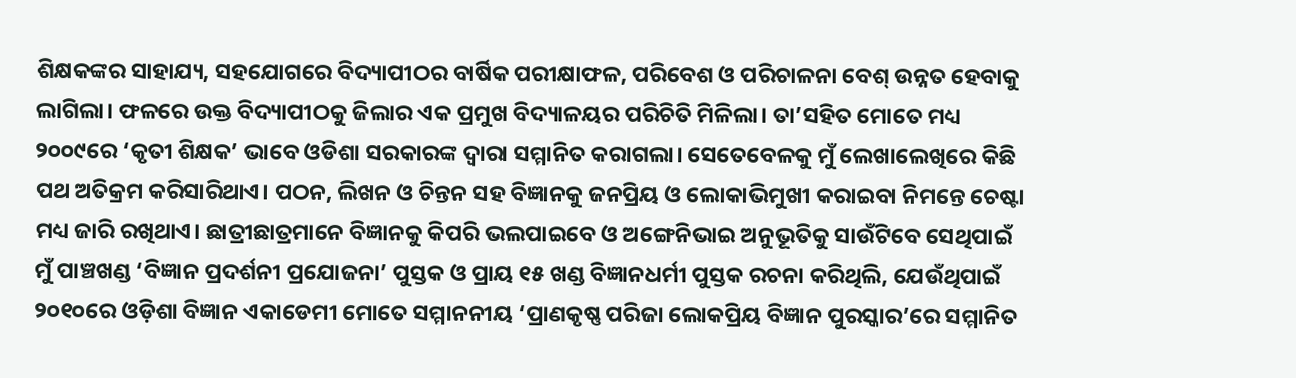ଶିକ୍ଷକଙ୍କର ସାହାଯ୍ୟ, ସହଯୋଗରେ ବିଦ୍ୟାପୀଠର ବାର୍ଷିକ ପରୀକ୍ଷାଫଳ, ପରିବେଶ ଓ ପରିଚାଳନା ବେଶ୍‌ ଉନ୍ନତ ହେବାକୁ ଲାଗିଲା। ଫଳରେ ଉକ୍ତ ବିଦ୍ୟାପୀଠକୁ ଜିଲାର ଏକ ପ୍ରମୁଖ ବିଦ୍ୟାଳୟର ପରିଚିତି ମିଳିଲା। ତା’ସହିତ ମୋତେ ମଧ୍ୟ ୨୦୦୯ରେ ‘କୃତୀ ଶିକ୍ଷକ’ ଭାବେ ଓଡିଶା ସରକାରଙ୍କ ଦ୍ୱାରା ସମ୍ମାନିତ କରାଗଲା। ସେତେବେଳକୁ ମୁଁ ଲେଖାଲେଖିରେ କିଛି ପଥ ଅତିକ୍ରମ କରିସାରିଥାଏ। ପଠନ, ଲିଖନ ଓ ଚିନ୍ତନ ସହ ବିଜ୍ଞାନକୁ ଜନପ୍ରିୟ ଓ ଲୋକାଭିମୁଖୀ କରାଇବା ନିମନ୍ତେ ଚେଷ୍ଟା ମଧ୍ୟ ଜାରି ରଖିଥାଏ। ଛାତ୍ରୀଛାତ୍ରମାନେ ବିଜ୍ଞାନକୁ କିପରି ଭଲପାଇବେ ଓ ଅଙ୍ଗେନିଭାଇ ଅନୁଭୂତିକୁ ସାଉଁଟିବେ ସେଥିପାଇଁ ମୁଁ ପାଞ୍ଚଖଣ୍ଡ ‘ବିଜ୍ଞାନ ପ୍ରଦର୍ଶନୀ ପ୍ରଯୋଜନା’ ପୁସ୍ତକ ଓ ପ୍ରାୟ ୧୫ ଖଣ୍ଡ ବିଜ୍ଞାନଧର୍ମୀ ପୁସ୍ତକ ରଚନା କରିଥିଲି, ଯେଉଁଥିପାଇଁ ୨୦୧୦ରେ ଓଡ଼ିଶା ବିଜ୍ଞାନ ଏକାଡେମୀ ମୋତେ ସମ୍ମାନନୀୟ ‘ପ୍ରାଣକୃଷ୍ଣ ପରିଜା ଲୋକପ୍ରିୟ ବିଜ୍ଞାନ ପୁରସ୍କାର’ରେ ସମ୍ମାନିତ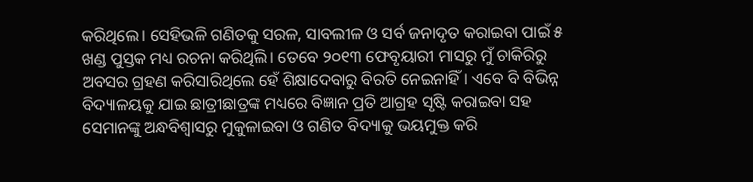କରିଥିଲେ। ସେହିଭଳି ଗଣିତକୁ ସରଳ, ସାବଲୀଳ ଓ ସର୍ବ ଜନାଦୃତ କରାଇବା ପାଇଁ ୫ ଖଣ୍ଡ ପୁସ୍ତକ ମଧ୍ୟ ରଚନା କରିଥିଲି। ତେବେ ୨୦୧୩ ଫେବୃୟାରୀ ମାସରୁ ମୁଁ ଚାକିରିରୁ ଅବସର ଗ୍ରହଣ କରିସାରିଥିଲେ ହେଁ ଶିକ୍ଷାଦେବାରୁ ବିରତି ନେଇନାହିଁ। ଏବେ ବି ବିଭିନ୍ନ ବିଦ୍ୟାଳୟକୁ ଯାଇ ଛାତ୍ରୀଛାତ୍ରଙ୍କ ମଧ୍ୟରେ ବିଜ୍ଞାନ ପ୍ରତି ଆଗ୍ରହ ସୃଷ୍ଟି କରାଇବା ସହ ସେମାନଙ୍କୁ ଅନ୍ଧବିଶ୍ୱାସରୁ ମୁକୁଳାଇବା ଓ ଗଣିତ ବିଦ୍ୟାକୁ ଭୟମୁକ୍ତ କରି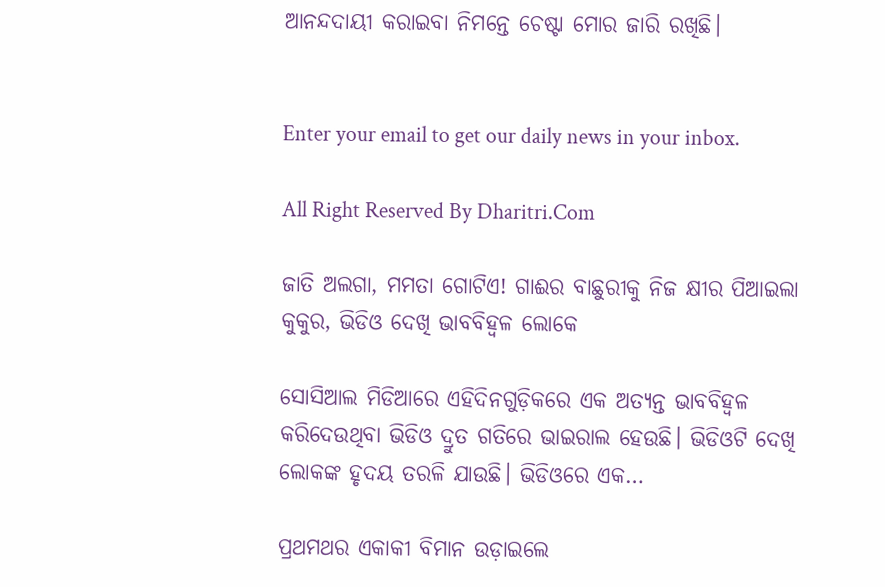ଆନନ୍ଦଦାୟୀ କରାଇବା ନିମନ୍ତେ ଚେଷ୍ଟା ମୋର ଜାରି ରଖିଛି।


Enter your email to get our daily news in your inbox.

All Right Reserved By Dharitri.Com

ଜାତି ଅଲଗା, ମମତା ଗୋଟିଏ! ଗାଈର ବାଛୁରୀକୁ ନିଜ କ୍ଷୀର ପିଆଇଲା କୁକୁର, ଭିଡିଓ ଦେଖି ଭାବବିହ୍ବଳ ଲୋକେ

ସୋସିଆଲ ମିଡିଆରେ ଏହିଦିନଗୁଡ଼ିକରେ ଏକ ଅତ୍ୟନ୍ତ ଭାବବିହ୍ବଳ କରିଦେଉଥିବା ଭିଡିଓ ଦ୍ରୁତ ଗତିରେ ଭାଇରାଲ ହେଉଛି। ଭିଡିଓଟି ଦେଖି ଲୋକଙ୍କ ହୃଦୟ ତରଳି ଯାଉଛି। ଭିଡିଓରେ ଏକ…

ପ୍ରଥମଥର ଏକାକୀ ବିମାନ ଉଡ଼ାଇଲେ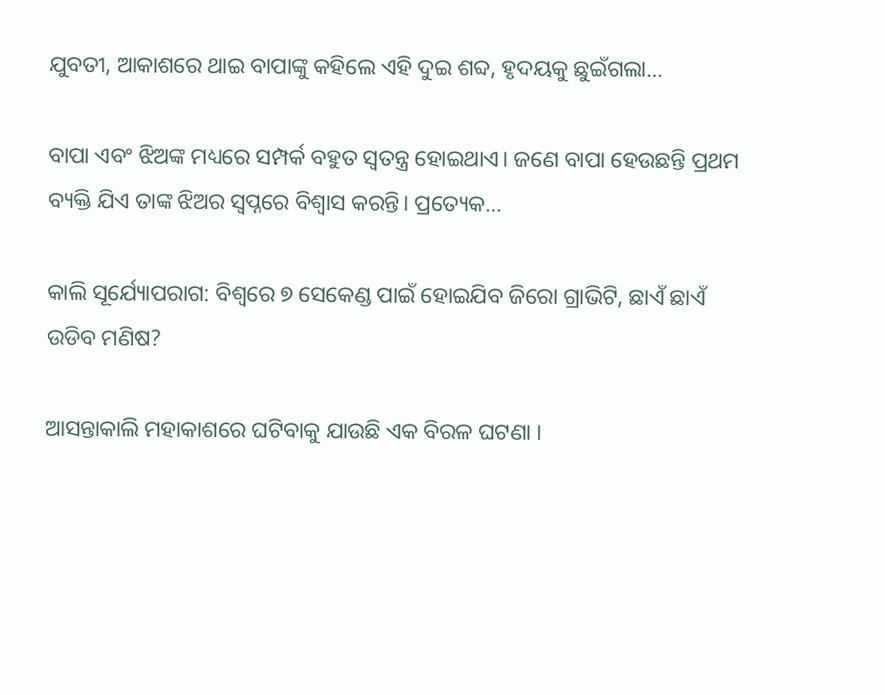ଯୁବତୀ, ଆକାଶରେ ଥାଇ ବାପାଙ୍କୁ କହିଲେ ଏହି ଦୁଇ ଶବ୍ଦ, ହୃଦୟକୁ ଛୁଇଁଗଲା…

ବାପା ଏବଂ ଝିଅଙ୍କ ମଧ୍ୟରେ ସମ୍ପର୍କ ବହୁତ ସ୍ବତନ୍ତ୍ର ହୋଇଥାଏ। ଜଣେ ବାପା ହେଉଛନ୍ତି ପ୍ରଥମ ବ୍ୟକ୍ତି ଯିଏ ତାଙ୍କ ଝିଅର ସ୍ବପ୍ନରେ ବିଶ୍ୱାସ କରନ୍ତି। ପ୍ରତ୍ୟେକ…

କାଲି ସୂର୍ଯ୍ୟୋପରାଗ: ବିଶ୍ୱରେ ୭ ସେକେଣ୍ଡ ପାଇଁ ହୋଇଯିବ ଜିରୋ ଗ୍ରାଭିଟି, ଛାଏଁ ଛାଏଁ ଉଡିବ ମଣିଷ?

ଆସନ୍ତାକାଲି ମହାକାଶରେ ଘଟିବାକୁ ଯାଉଛି ଏକ ବିରଳ ଘଟଣା ।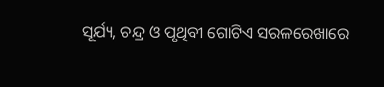ସୂର୍ଯ୍ୟ, ଚନ୍ଦ୍ର ଓ ପୃଥିବୀ ଗୋଟିଏ ସରଳରେଖାରେ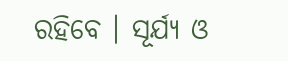ରହିବେ । ସୂର୍ଯ୍ୟ ଓ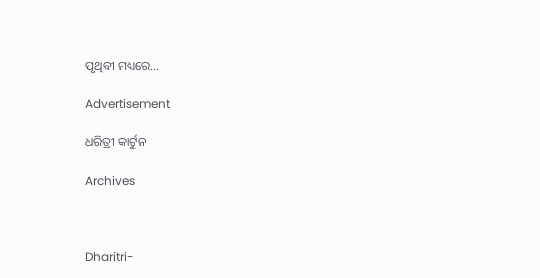ପୃଥିବୀ ମଧ୍ୟରେ…

Advertisement

ଧରିତ୍ରୀ କାର୍ଟୁନ

Archives



Dharitri-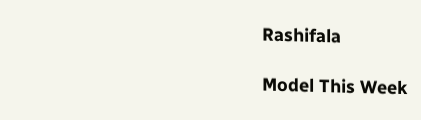Rashifala

Model This Week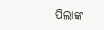ପିଲାଙ୍କ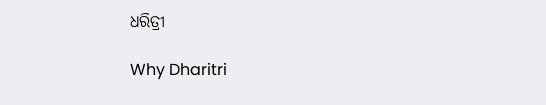ଧରିତ୍ରୀ

Why Dharitri